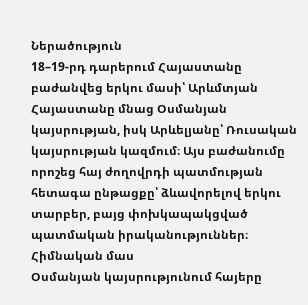Ներածություն
18–19-րդ դարերում Հայաստանը բաժանվեց երկու մասի՝ Արևմտյան Հայաստանը մնաց Օսմանյան կայսրության, իսկ Արևելյանը՝ Ռուսական կայսրության կազմում։ Այս բաժանումը որոշեց հայ ժողովրդի պատմության հետագա ընթացքը՝ ձևավորելով երկու տարբեր, բայց փոխկապակցված պատմական իրականություններ։
Հիմնական մաս
Օսմանյան կայսրությունում հայերը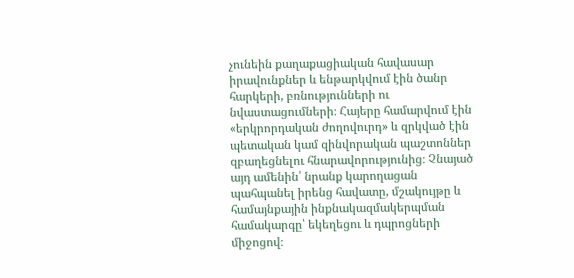չունեին քաղաքացիական հավասար իրավունքներ և ենթարկվում էին ծանր հարկերի, բռնությունների ու նվաստացումների։ Հայերը համարվում էին «երկրորդական ժողովուրդ» և զրկված էին պետական կամ զինվորական պաշտոններ զբաղեցնելու հնարավորությունից։ Չնայած այդ ամենին՝ նրանք կարողացան պահպանել իրենց հավատը, մշակույթը և համայնքային ինքնակազմակերպման համակարգը՝ եկեղեցու և դպրոցների միջոցով։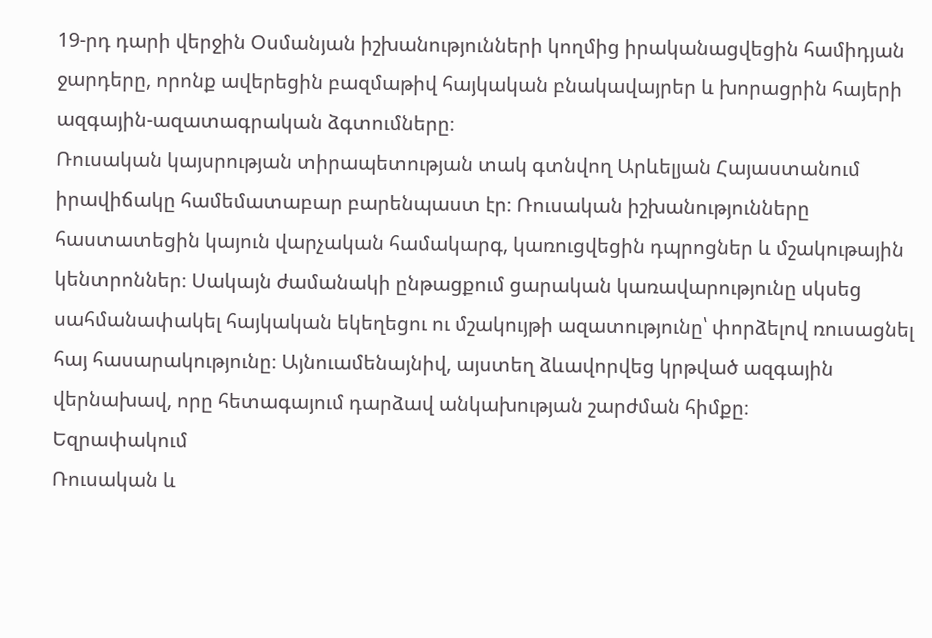19-րդ դարի վերջին Օսմանյան իշխանությունների կողմից իրականացվեցին համիդյան ջարդերը, որոնք ավերեցին բազմաթիվ հայկական բնակավայրեր և խորացրին հայերի ազգային-ազատագրական ձգտումները։
Ռուսական կայսրության տիրապետության տակ գտնվող Արևելյան Հայաստանում իրավիճակը համեմատաբար բարենպաստ էր։ Ռուսական իշխանությունները հաստատեցին կայուն վարչական համակարգ, կառուցվեցին դպրոցներ և մշակութային կենտրոններ։ Սակայն ժամանակի ընթացքում ցարական կառավարությունը սկսեց սահմանափակել հայկական եկեղեցու ու մշակույթի ազատությունը՝ փորձելով ռուսացնել հայ հասարակությունը։ Այնուամենայնիվ, այստեղ ձևավորվեց կրթված ազգային վերնախավ, որը հետագայում դարձավ անկախության շարժման հիմքը։
Եզրափակում
Ռուսական և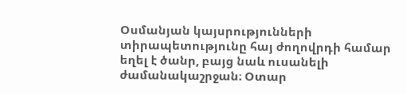Օսմանյան կայսրությունների տիրապետությունը հայ ժողովրդի համար եղել է ծանր, բայց նաև ուսանելի ժամանակաշրջան։ Օտար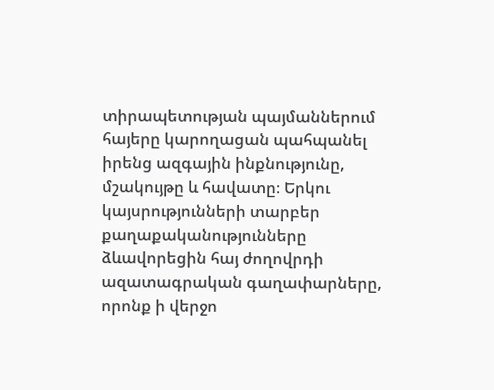տիրապետության պայմաններում հայերը կարողացան պահպանել իրենց ազգային ինքնությունը, մշակույթը և հավատը։ Երկու կայսրությունների տարբեր քաղաքականությունները ձևավորեցին հայ ժողովրդի ազատագրական գաղափարները, որոնք ի վերջո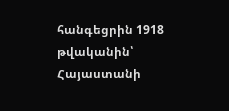հանգեցրին 1918 թվականին՝ Հայաստանի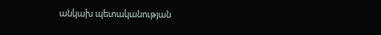անկախ պետականության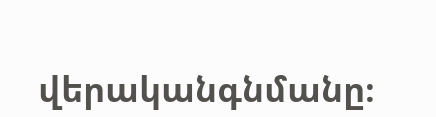վերականգնմանը։